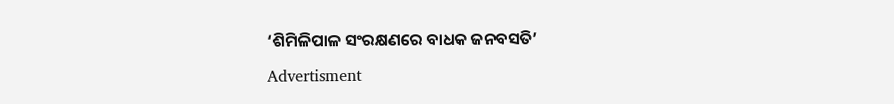‘ଶିମିଳିପାଳ ସଂରକ୍ଷଣରେ ବାଧକ ଜନବସତି’

Advertisment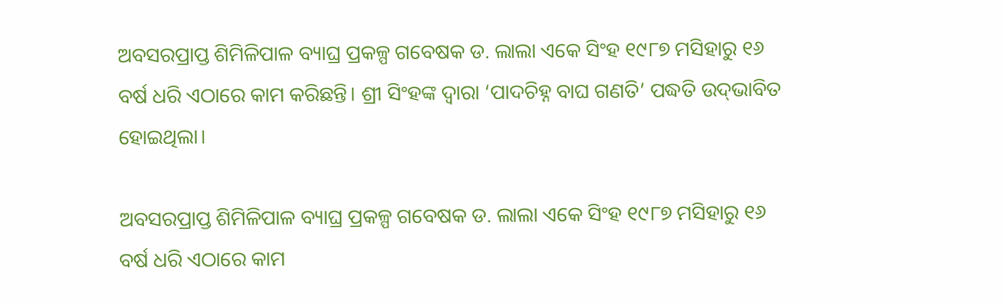ଅବସରପ୍ରାପ୍ତ ଶିମିଳିପାଳ ବ୍ୟାଘ୍ର ପ୍ରକଳ୍ପ ଗବେଷକ ଡ. ଲାଲା ଏକେ ସିଂହ ୧୯୮୭ ମସିହାରୁ ୧୬ ବର୍ଷ ଧରି ଏଠାରେ କାମ କରିଛନ୍ତି। ଶ୍ରୀ ସିଂହଙ୍କ ଦ୍ବାରା ‘ପାଦଚିହ୍ନ ବାଘ ଗଣତି’ ପଦ୍ଧତି ଉଦ୍‌ଭାବିତ ହୋଇଥିଲା।

ଅବସରପ୍ରାପ୍ତ ଶିମିଳିପାଳ ବ୍ୟାଘ୍ର ପ୍ରକଳ୍ପ ଗବେଷକ ଡ. ଲାଲା ଏକେ ସିଂହ ୧୯୮୭ ମସିହାରୁ ୧୬ ବର୍ଷ ଧରି ଏଠାରେ କାମ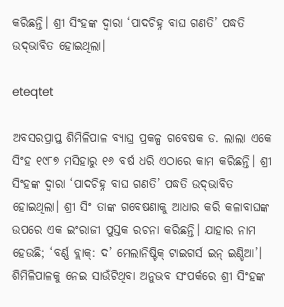କରିଛନ୍ତି। ଶ୍ରୀ ସିଂହଙ୍କ ଦ୍ବାରା ‘ପାଦଚିହ୍ନ ବାଘ ଗଣତି’ ପଦ୍ଧତି ଉଦ୍‌ଭାବିତ ହୋଇଥିଲା।

eteqtet

ଅବସରପ୍ରାପ୍ତ ଶିମିଳିପାଳ ବ୍ୟାଘ୍ର ପ୍ରକଳ୍ପ ଗବେଷକ ଡ. ଲାଲା ଏକେ ସିଂହ ୧୯୮୭ ମସିହାରୁ ୧୬ ବର୍ଷ ଧରି ଏଠାରେ କାମ କରିଛନ୍ତି। ଶ୍ରୀ ସିଂହଙ୍କ ଦ୍ବାରା ‘ପାଦଚିହ୍ନ ବାଘ ଗଣତି’ ପଦ୍ଧତି ଉଦ୍‌ଭାବିତ ହୋଇଥିଲା। ଶ୍ରୀ ସିଂ ତାଙ୍କ ଗବେଷଣାକୁ ଆଧାର କରି କଳାବାଘଙ୍କ ଉପରେ ଏକ ଇଂରାଜୀ ପୁସ୍ତକ ରଚନା କରିଛନ୍ତି। ଯାହାର ନାମ ହେଉଛି; ‘ବର୍ଣ୍ଣ ବ୍ଲାକ୍‌: ଦ’ ମେଲାନିଷ୍ଟିକ୍‌ ଟାଇଗର୍ସ ଇନ୍‌ ଇଣ୍ଡିଆ’। ଶିମିଳିପାଳକୁ ନେଇ ସାଉଁଟିଥିବା ଅନୁଭବ ସଂପର୍କରେ ଶ୍ରୀ ସିଂହଙ୍କ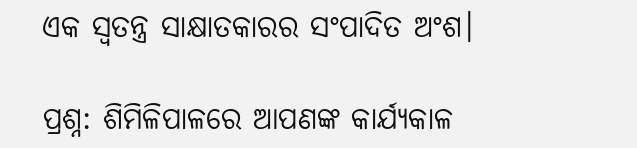ଏକ ସ୍ବତନ୍ତ୍ର ସାକ୍ଷାତକାରର ସଂପାଦିତ ଅଂଶ।

ପ୍ରଶ୍ନ: ଶିମିଳିପାଳରେ ଆପଣଙ୍କ କାର୍ଯ୍ୟକାଳ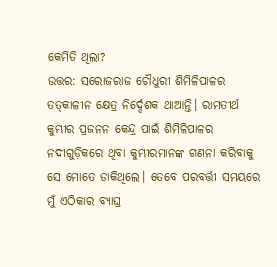କେମିତି ଥିଲା?
ଉତ୍ତର: ସରୋଜରାଜ ଚୌଧୁରୀ ଶିମିଳିପାଳର ତତ୍‌କାଳୀନ କ୍ଷେତ୍ର ନିର୍ଦ୍ଦେଶକ ଥାଆନ୍ତି। ରାମତୀର୍ଥ କୁମ୍ଭୀର ପ୍ରଜନନ କେନ୍ଦ୍ର ପାଇଁ ଶିମିଳିପାଳର ନଦୀଗୁଡ଼ିକରେ ଥିବା କୁମ୍ଭୀରମାନଙ୍କ ଗଣନା କରିବାକୁ ସେ ମୋତେ ଡାକିଥିଲେ। ତେବେ ପରବର୍ତ୍ତୀ ସମୟରେ ମୁଁ ଏଠିକାର ବ୍ୟାଘ୍ର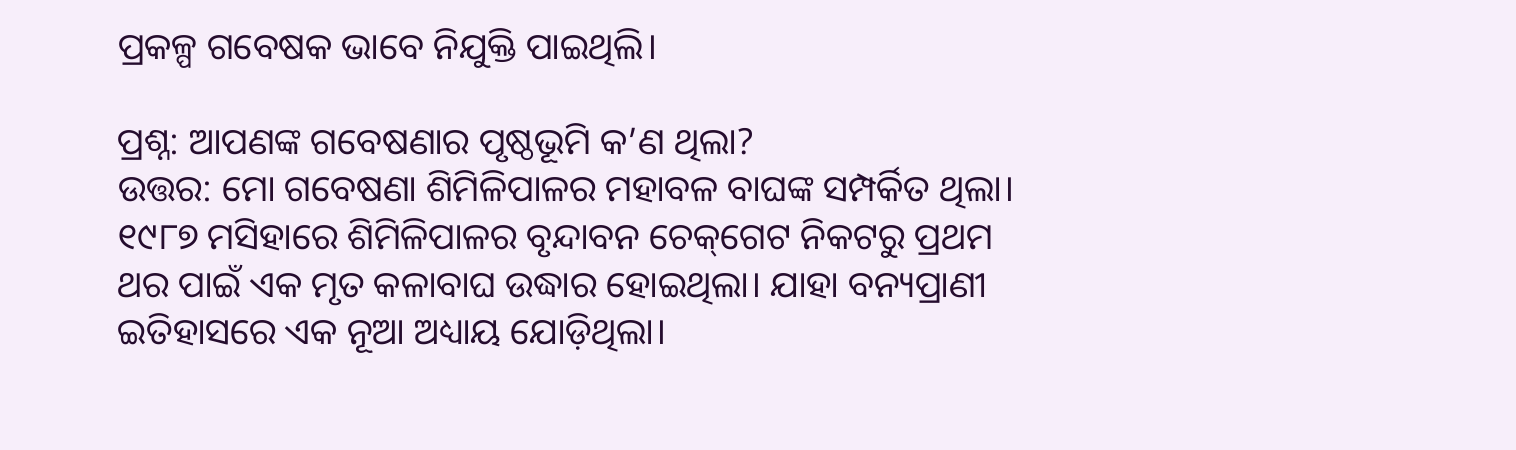ପ୍ରକଳ୍ପ ଗବେଷକ ଭାବେ ନିଯୁକ୍ତି ପାଇଥିଲି।

ପ୍ରଶ୍ନ: ଆପଣଙ୍କ ଗବେଷଣାର ପୃଷ୍ଠଭୂମି କ’ଣ ଥିଲା?
ଉତ୍ତର: ମୋ ଗବେଷଣା ଶିମିଳିପାଳର ମହାବଳ ବାଘଙ୍କ ସମ୍ପର୍କିତ ଥିଲା। ୧୯୮୭ ମସିହାରେ ଶିମିଳିପାଳର ବୃନ୍ଦାବନ ଚେକ୍‌ଗେଟ ନିକଟରୁ ପ୍ରଥମ ଥର ପାଇଁ ଏକ ମୃତ କଳାବାଘ ଉଦ୍ଧାର ହୋଇଥିଲା। ଯାହା ବନ୍ୟପ୍ରାଣୀ ଇତିହାସରେ ଏକ ନୂଆ ଅଧ୍ୟାୟ ଯୋଡ଼ିଥିଲା।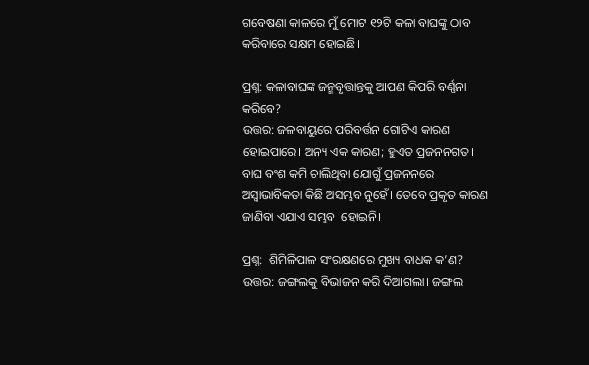ଗବେଷଣା କାଳରେ ମୁଁ ମୋଟ ୧୨ଟି କଳା ବାଘଙ୍କୁ ଠାବ କରିବାରେ ସକ୍ଷମ ହୋଇଛି।

ପ୍ରଶ୍ନ: କଳାବାଘଙ୍କ ଜନ୍ମବୃତ୍ତାନ୍ତକୁ ଆପଣ କିପରି ବର୍ଣ୍ଣନା କରିବେ?
ଉତ୍ତର: ଜଳବାୟୁରେ ପରିବର୍ତ୍ତନ ଗୋଟିଏ କାରଣ ହୋଇପାରେ। ଅନ୍ୟ ଏକ କାରଣ; ହୁଏତ ପ୍ରଜନନଗତ। ବାଘ ବଂଶ କମି ଚାଲିଥିବା ଯୋଗୁଁ ପ୍ରଜନନରେ ଅସ୍ୱାଭାବିକତା କିଛି ଅସମ୍ଭବ ନୁହେଁ। ତେବେ ପ୍ରକୃତ କାରଣ ଜାଣିବା ଏଯାଏ ସମ୍ଭବ  ହୋଇନି।

ପ୍ରଶ୍ନ:  ଶିମିଳିପାଳ ସଂରକ୍ଷଣରେ ମୁଖ୍ୟ ବାଧକ କ’ଣ?
ଉତ୍ତର: ଜଙ୍ଗଲକୁ ବିଭାଜନ କରି ଦିଆଗଲା। ଜଙ୍ଗଲ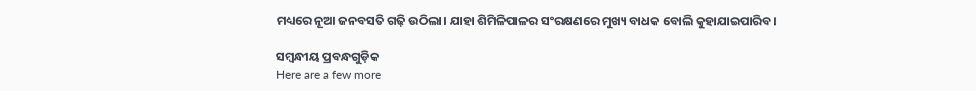ମଧ୍ୟରେ ନୂଆ ଜନବସତି ଗଢ଼ି ଉଠିଲା। ଯାହା ଶିମିଳିପାଳର ସଂରକ୍ଷଣରେ ମୁଖ୍ୟ ବାଧକ ବୋଲି କୁହାଯାଇପାରିବ।

ସମ୍ବନ୍ଧୀୟ ପ୍ରବନ୍ଧଗୁଡ଼ିକ
Here are a few more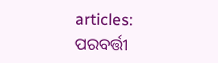articles:
ପରବର୍ତ୍ତୀ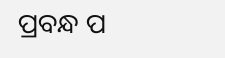ପ୍ରବନ୍ଧ ପ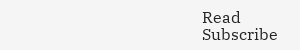Read
Subscribe